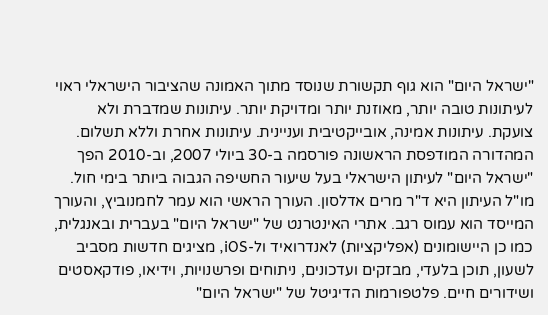"ישראל היום" הוא גוף תקשורת שנוסד מתוך האמונה שהציבור הישראלי ראוי לעיתונות טובה יותר, מאוזנת יותר ומדויקת יותר. עיתונות שמדברת ולא צועקת. עיתונות אמינה, אובייקטיבית ועניינית. עיתונות אחרת וללא תשלום. המהדורה המודפסת הראשונה פורסמה ב-30 ביולי 2007, וב-2010 הפך "ישראל היום" לעיתון הישראלי בעל שיעור החשיפה הגבוה ביותר בימי חול. מו"ל העיתון היא ד"ר מרים אדלסון. העורך הראשי הוא עמר לחמנוביץ, והעורך המייסד הוא עמוס רגב. אתרי האינטרנט של "ישראל היום" בעברית ובאנגלית, כמו כן היישומונים (אפליקציות) לאנדרואיד ול-iOS, מציגים חדשות מסביב לשעון, תוכן בלעדי, מבזקים ועדכונים, ניתוחים ופרשנויות, וידיאו, פודקאסטים ושידורים חיים. פלטפורמות הדיגיטל של "ישראל היום"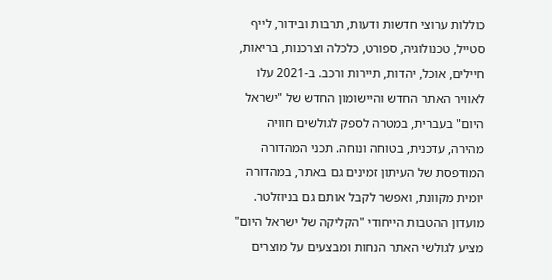כוללות ערוצי חדשות ודעות, תרבות ובידור, לייף סטייל, טכנולוגיה, ספורט, כלכלה וצרכנות, בריאות, חיילים, אוכל, יהדות, תיירות ורכב. ב-2021 עלו לאוויר האתר החדש והיישומון החדש של "ישראל היום" בעברית, במטרה לספק לגולשים חוויה מהירה, עדכנית, בטוחה ונוחה. תכני המהדורה המודפסת של העיתון זמינים גם באתר, במהדורה יומית מקוונת, ואפשר לקבל אותם גם בניוזלטר. מועדון ההטבות הייחודי "הקליקה של ישראל היום" מציע לגולשי האתר הנחות ומבצעים על מוצרים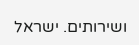ושירותים. ישראל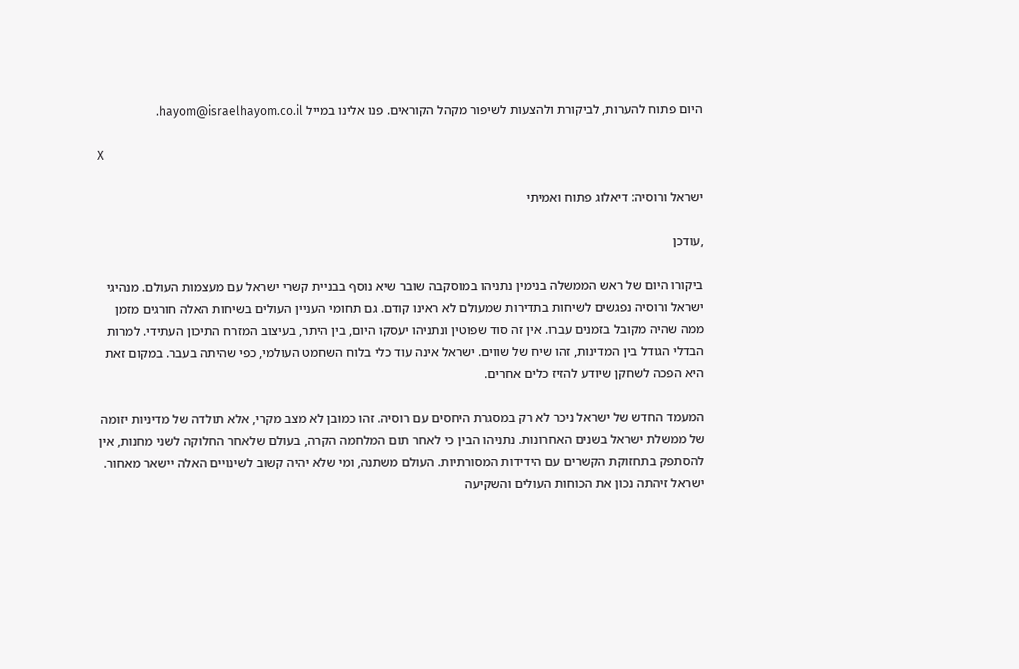היום פתוח להערות, לביקורת ולהצעות לשיפור מקהל הקוראים. פנו אלינו במייל hayom@israelhayom.co.il.

X

ישראל ורוסיה: דיאלוג פתוח ואמיתי

,עודכן

ביקורו היום של ראש הממשלה בנימין נתניהו במוסקבה שובר שיא נוסף בבניית קשרי ישראל עם מעצמות העולם. מנהיגי ישראל ורוסיה נפגשים לשיחות בתדירות שמעולם לא ראינו קודם. גם תחומי העניין העולים בשיחות האלה חורגים מזמן ממה שהיה מקובל בזמנים עברו. אין זה סוד שפוטין ונתניהו יעסקו היום, בין היתר, בעיצוב המזרח התיכון העתידי. למרות הבדלי הגודל בין המדינות, זהו שיח של שווים. ישראל אינה עוד כלי בלוח השחמט העולמי, כפי שהיתה בעבר. במקום זאת היא הפכה לשחקן שיודע להזיז כלים אחרים.

המעמד החדש של ישראל ניכר לא רק במסגרת היחסים עם רוסיה. זהו כמובן לא מצב מקרי, אלא תולדה של מדיניות יזומה של ממשלת ישראל בשנים האחרונות. נתניהו הבין כי לאחר תום המלחמה הקרה, בעולם שלאחר החלוקה לשני מחנות, אין להסתפק בתחזוקת הקשרים עם הידידות המסורתיות. העולם משתנה, ומי שלא יהיה קשוב לשינויים האלה יישאר מאחור. ישראל זיהתה נכון את הכוחות העולים והשקיעה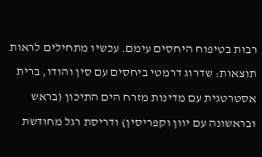רבות בטיפוח היחסים עימם. עכשיו מתחילים לראות תוצאות: שדרוג דרמטי ביחסים עם סין והודו, ברית אסטרטגית עם מדינות מזרח הים התיכון (בראש ובראשונה עם יוון וקפריסין) ודריסת רגל מחודשת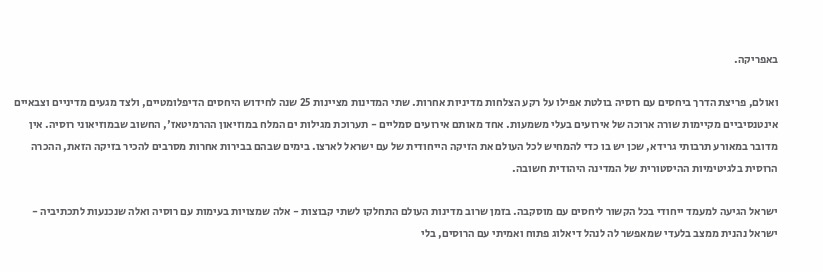באפריקה.

ואולם, פריצת הדרך ביחסים עם רוסיה בולטת אפילו על רקע הצלחות מדיניות אחרות. שתי המדינות מציינות 25 שנה לחידוש היחסים הדיפלומטיים, ולצד מגעים מדיניים וצבאיים אינטנסיביים מקיימות שורה ארוכה של אירועים בעלי משמעות. אחד מאותם אירועים סמליים - תערוכת מגילות ים המלח במוזיאון ההרמיטאז', החשוב שבמוזיאוני רוסיה. אין מדובר במאורע תרבותי גרידא, שכן יש בו כדי להמחיש לכל העולם את הזיקה הייחודית של עם ישראל לארצו. בימים שבהם בבירות אחרות מסרבים להכיר בזיקה הזאת, ההכרה הרוסית בלגיטימיות ההיסטורית של המדינה היהודית חשובה.

ישראל הגיעה למעמד ייחודי בכל הקשור ליחסים עם מוסקבה. בזמן שרוב מדינות העולם התחלקו לשתי קבוצות - אלה שמצויות בעימות עם רוסיה ואלה שנכנעות לתכתיביה - ישראל נהנית ממצב בלעדי שמאפשר לה לנהל דיאלוג פתוח ואמיתי עם הרוסים, בלי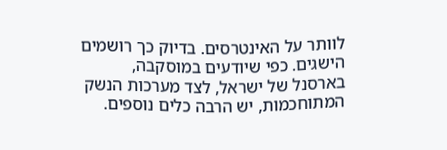לוותר על האינטרסים. בדיוק כך רושמים הישגים. כפי שיודעים במוסקבה, בארסנל של ישראל, לצד מערכות הנשק המתוחכמות, יש הרבה כלים נוספים.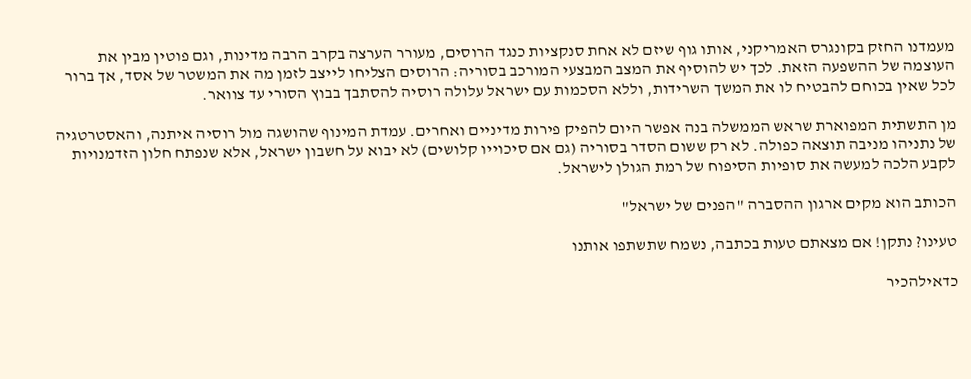מעמדנו החזק בקונגרס האמריקני, אותו גוף שיזם לא אחת סנקציות כנגד הרוסים, מעורר הערצה בקרב הרבה מדינות, וגם פוטין מבין את העוצמה של ההשפעה הזאת. לכך יש להוסיף את המצב המבצעי המורכב בסוריה: הרוסים הצליחו לייצב לזמן מה את המשטר של אסד, אך ברור לכל שאין בכוחם להבטיח לו את המשך השרידות, וללא הסכמות עם ישראל עלולה רוסיה להסתבך בבוץ הסורי עד צוואר.

מן התשתית המפוארת שראש הממשלה בנה אפשר היום להפיק פירות מדיניים ואחרים. עמדת המינוף שהושגה מול רוסיה איתנה, והאסטרטגיה של נתניהו מניבה תוצאה כפולה. לא רק ששום הסדר בסוריה (גם אם סיכוייו קלושים) לא יבוא על חשבון ישראל, אלא שנפתח חלון הזדמנויות לקבע הלכה למעשה את סופיות הסיפוח של רמת הגולן לישראל.

הכותב הוא מקים ארגון ההסברה "הפנים של ישראל"

טעינו? נתקן! אם מצאתם טעות בכתבה, נשמח שתשתפו אותנו

כדאילהכיר